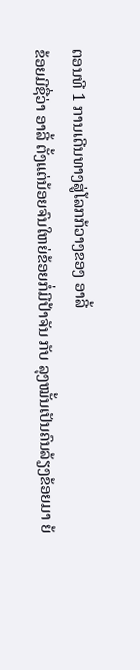ຕອນທີ 1 ການເດີນທາງສູ່ໂລກກ້ວາງຂອງ ອາລີ້
ຂ້ອຍມີຊື່ວ່າ ອາລີ້ ຕັ້ງແຕ່ນ້ອຍຈົນໃຫຍ່ຂ້ອຍກໍ່ມີປ້າຈັນ ກັບ ລຸງໝັ້ນເປັນຄົນລ້ຽງຂ້ອຍມາ ຍ້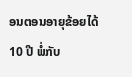ອນຕອນອາຍຸຂ້ອຍໄດ້ 10 ປີ ພໍ່ກັບ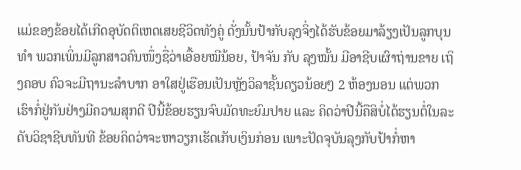ແມ່ຂອງຂ້ອຍໄດ້ເກີດອຸບັດຕິເຫດເສຍຊີວິດທັງຄູ່ ດັ່ງນັ້ນປ້າກັບລຸງຈິ່ງໄດ້ຮັບຂ້ອຍມາລ້ຽງເປັນລູກບຸນທຳ ພວກເພິ່ນມີລູກສາວຄົນໜຶ່ງຊື່ວ່າເອື້ອຍໝີນ້ອຍ, ປ້າຈັນ ກັບ ລຸງໝັ້ນ ມີອາຊີບເຜົາຖ່ານຂາຍ ເຖິງຄອບ ຄົວຈະມີຖານະລຳບາກ ອາໃສຢູ່ເຮືອນເປັນຫຼັງວິລາຊັ້ນດຽວນ້ອຍໆ 2 ຫ້ອງນອນ ແຕ່ພວກເຮົາກໍ່ຢູ່ກັນຢ່າງມີຄວາມສຸກດີ ປີນີ້ຂ້ອຍຮຽນຈົບມັດທະຍົມປາຍ ແລະ ຄິດວ່າປີນີ້ຄືສິບໍ່ໄດ້ຮຽນຕໍ່ໃນລະດັບວິຊາຊີບທັນທີ ຂ້ອຍຄິດວ່າຈະຫາວຽກເຮັດເກັບເງິນກ່ອນ ເພາະປັດຈຸບັນລຸງກັບປ້າກໍ່ຫາ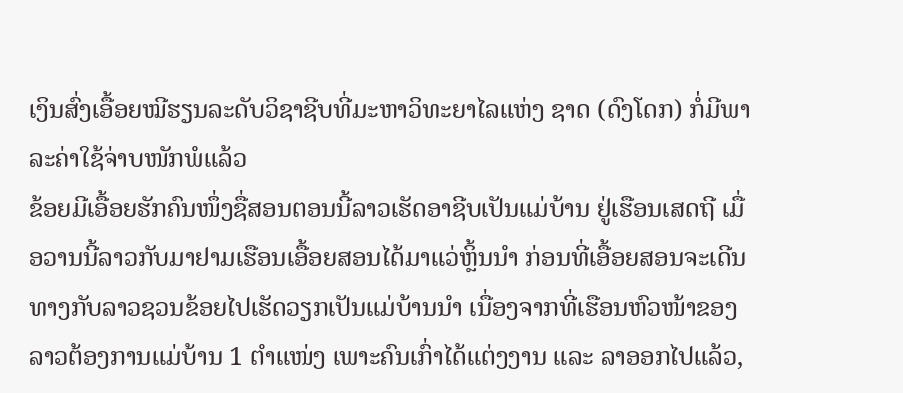ເງິນສົ່ງເອື້ອຍໝີຮຽນລະດັບວິຊາຊີບທີ່ມະຫາວິທະຍາໄລແຫ່ງ ຊາດ (ດົງໂດກ) ກໍ່ມີພາລະຄ່າໃຊ້ຈ່າບໜັກພໍແລ້ວ
ຂ້ອຍມີເອື້ອຍຮັກຄົນໜຶ່ງຊື່ສອນຕອນນີ້ລາວເຮັດອາຊີບເປັນແມ່ບ້ານ ຢູ່ເຮືອນເສດຖີ ເມື່ອວານນີ້ລາວກັບມາຢາມເຮືອນເອື້ອຍສອນໄດ້ມາແວ່ຫຼິ້ນນຳ ກ່ອນທີ່ເອື້ອຍສອນຈະເດີນທາງກັບລາວຊວນຂ້ອຍໄປເຮັດວຽກເປັນແມ່ບ້ານນຳ ເນື່ອງຈາກທີ່ເຮືອນຫົວໜ້າຂອງລາວຕ້ອງການແມ່ບ້ານ 1 ຕຳແໜ່ງ ເພາະຄົນເກົ່າໄດ້ແຕ່ງງານ ແລະ ລາອອກໄປແລ້ວ,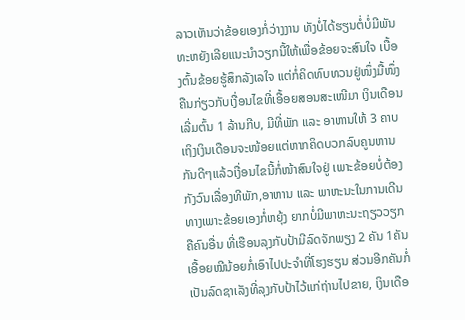ລາວເຫັນວ່າຂ້ອຍເອງກໍ່ວ່າງງານ ທັງບໍ່ໄດ້ຮຽນຕໍ່ບໍ່ມີພັນທະຫຍັງເລີຍແນະນຳວຽກນີ້ໃຫ້ເພື່ອຂ້ອຍຈະສົນໃຈ ເບື້ອງຕົ້ນຂ້ອຍຮູ້ສຶກລັງເລໃຈ ແຕ່ກໍ່ຄິດທົບທວນຢູ່ໜຶ່ງມື້ໜຶ່ງຄືນກ່ຽວກັບເງື່ອນໄຂທີ່ເອື້ອຍສອນສະເໜີມາ ເງິນເດືອນເລີ່ມຕົ້ນ 1 ລ້ານກີບ, ມີທີ່ພັກ ແລະ ອາຫານໃຫ້ 3 ຄາບ ເຖິງເງິນເດືອນຈະໜ້ອຍແຕ່ຫາກຄິດບວກລົບຄູນຫານກັນດີໆແລ້ວເງື່ອນໄຂນີ້ກໍ່ໜ້າສົນໃຈຢູ່ ເພາະຂ້ອຍບໍ່ຕ້ອງກັງວົນເລື່ອງທີພັກ,ອາຫານ ແລະ ພາຫະນະໃນການເດີນທາງເພາະຂ້ອຍເອງກໍ່ຫຍຸ້ງ ຍາກບໍ່ມີພາຫະນະຖຽວວຽກຄືຄົນອື່ນ ທີ່ເຮືອນລຸງກັບປ້າມີລົດຈັກພຽງ 2 ຄັນ 1ຄັນ ເອື້ອຍໝີນ້ອຍກໍ່ເອົາໄປປະຈຳທີ່ໂຮງຮຽນ ສ່ວນອີກຄັນກໍ່ເປັນລົດຊາເລັງທີ່ລຸງກັບປ້າໄວ້ແກ່ຖ່ານໄປຂາຍ, ເງິນເດືອ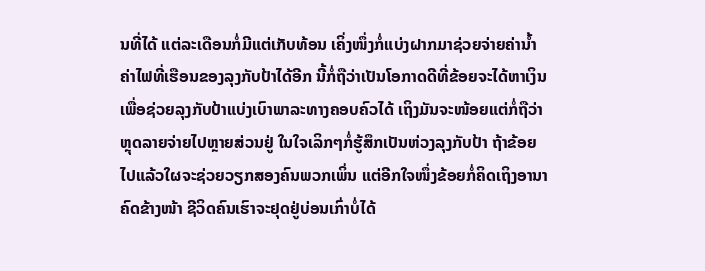ນທີ່ໄດ້ ແຕ່ລະເດືອນກໍ່ມີແຕ່ເກັບທ້ອນ ເຄິ່ງໜຶ່ງກໍ່ແບ່ງຝາກມາຊ່ວຍຈ່າຍຄ່ານ້ຳຄ່າໄຟທີ່ເຮືອນຂອງລຸງກັບປ້າໄດ້ອີກ ນີ້ກໍ່ຖືວ່າເປັນໂອກາດດີທີ່ຂ້ອຍຈະໄດ້ຫາເງິນເພື່ອຊ່ວຍລຸງກັບປ້າແບ່ງເບົາພາລະທາງຄອບຄົວໄດ້ ເຖິງມັນຈະໜ້ອຍແຕ່ກໍ່ຖືວ່າຫຼຸດລາຍຈ່າຍໄປຫຼາຍສ່ວນຢູ່ ໃນໃຈເລິກໆກໍ່ຮູ້ສຶກເປັນຫ່ວງລຸງກັບປ້າ ຖ້າຂ້ອຍໄປແລ້ວໃຜຈະຊ່ວຍວຽກສອງຄົນພວກເພິ່ນ ແຕ່ອີກໃຈໜຶ່ງຂ້ອຍກໍ່ຄິດເຖິງອານາຄົດຂ້າງໜ້າ ຊີວິດຄົນເຮົາຈະຢຸດຢູ່ບ່ອນເກົ່າບໍ່ໄດ້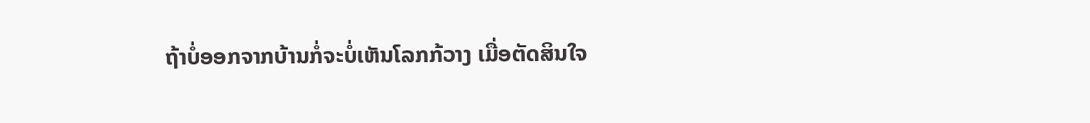ຖ້າບໍ່ອອກຈາກບ້ານກໍ່ຈະບໍ່ເຫັນໂລກກ້ວາງ ເມື່ອຕັດສິນໃຈ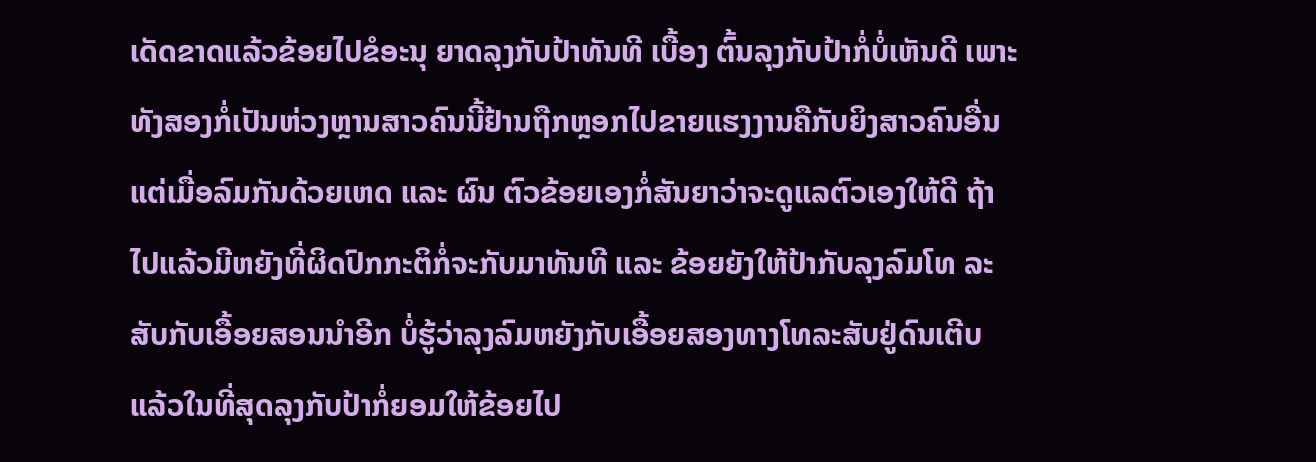ເດັດຂາດແລ້ວຂ້ອຍໄປຂໍອະນຸ ຍາດລຸງກັບປ້າທັນທີ ເບື້ອງ ຕົ້ນລຸງກັບປ້າກໍ່ບໍ່ເຫັນດີ ເພາະທັງສອງກໍ່ເປັນຫ່ວງຫຼານສາວຄົນນີ້ຢ້ານຖືກຫຼອກໄປຂາຍແຮງງານຄືກັບຍິງສາວຄົນອື່ນ ແຕ່ເມື່ອລົມກັນດ້ວຍເຫດ ແລະ ຜົນ ຕົວຂ້ອຍເອງກໍ່ສັນຍາວ່າຈະດູແລຕົວເອງໃຫ້ດີ ຖ້າໄປແລ້ວມີຫຍັງທີ່ຜິດປົກກະຕິກໍ່ຈະກັບມາທັນທີ ແລະ ຂ້ອຍຍັງໃຫ້ປ້າກັບລຸງລົມໂທ ລະສັບກັບເອື້ອຍສອນນຳອີກ ບໍ່ຮູ້ວ່າລຸງລົມຫຍັງກັບເອື້ອຍສອງທາງໂທລະສັບຢູ່ດົນເຕີບ ແລ້ວໃນທີ່ສຸດລຸງກັບປ້າກໍ່ຍອມໃຫ້ຂ້ອຍໄປ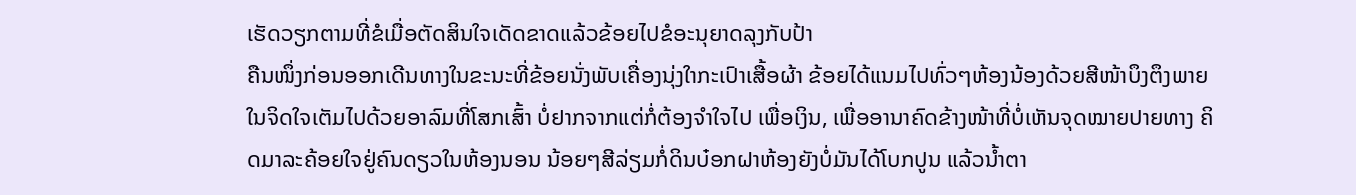ເຮັດວຽກຕາມທີ່ຂໍເມື່ອຕັດສິນໃຈເດັດຂາດແລ້ວຂ້ອຍໄປຂໍອະນຸຍາດລຸງກັບປ້າ
ຄືນໜຶ່ງກ່ອນອອກເດີນທາງໃນຂະນະທີ່ຂ້ອຍນັ່ງພັບເຄື່ອງນຸ່ງໃາກະເປົາເສື້ອຜ້າ ຂ້ອຍໄດ້ແນມໄປທົ່ວໆຫ້ອງນ້ອງດ້ວຍສີໜ້າບຶງຕຶງພາຍໃນຈິດໃຈເຕັມໄປດ້ວຍອາລົມທີ່ໂສກເສົ້າ ບໍ່ຢາກຈາກແຕ່ກໍ່ຕ້ອງຈຳໃຈໄປ ເພື່ອເງິນ, ເພື່ອອານາຄົດຂ້າງໜ້າທີ່ບໍ່ເຫັນຈຸດໝາຍປາຍທາງ ຄິດມາລະຄ້ອຍໃຈຢູ່ຄົນດຽວໃນຫ້ອງນອນ ນ້ອຍໆສີລ່ຽມກໍ່ດິນບ໋ອກຝາຫ້ອງຍັງບໍ່ມັນໄດ້ໂບກປູນ ແລ້ວນ້ຳຕາ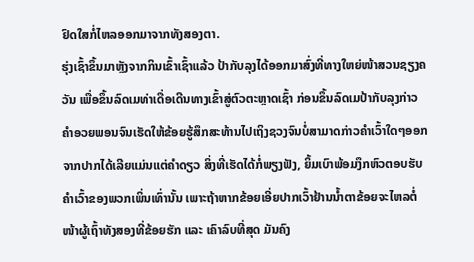ຢົດໃສກໍ່ໄຫລອອກມາຈາກທັງສອງຕາ.
ຮຸ່ງເຊົ້າຂຶ້ນມາຫຼັງຈາກກິນເຂົ້າເຊົ້າແລ້ວ ປ້າກັບລຸງໄດ້ອອກມາສົ່ງທີ່ທາງໃຫຍ່ໜ້າສວນຊຽງຄວັນ ເພື່ອຂຶ້ນລົດເມທ່າເດື່ອເດີນທາງເຂົ້າສູ່ຕົວຕະຫຼາດເຊົ້າ ກ່ອນຂຶ້ນລົດເມປ້າກັບລຸງກ່າວຄຳອວຍພອນຈົນເຮັດໃຫ້ຂ້ອຍຮູ້ສຶກສະທ້ານໄປເຖິງຊວງຈົນບໍ່ສາມາດກ່າວຄຳເວົ້າໃດໆອອກຈາກປາກໄດ້ເລີຍແມ່ນແຕ່ຄຳດຽວ ສິ່ງທີ່ເຮັດໄດ້ກໍ່ພຽງຟັງ, ຍິ້ມເບົາພ້ອມງຶກຫົວຕອບຮັບຄຳເວົ້າຂອງພວກເພິ່ນເທົ່ານັ້ນ ເພາະຖ້າຫາກຂ້ອຍເອີ່ຍປາກເວົ້າຢ້ານນ້ຳຕາຂ້ອຍຈະໄຫລຕໍ່ໜ້າຜູ້ເຖົ້າທັງສອງທີ່ຂ້ອຍຮັກ ແລະ ເຄົາລົບທີ່ສຸດ ມັນຄົງ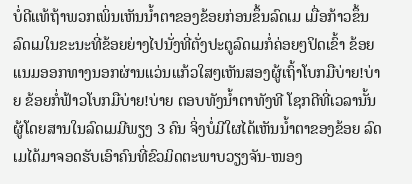ບໍ່ດີແທ້ຖ້າພວກເພິ່ນເຫັນນ້ຳຕາຂອງຂ້ອຍກ່ອນຂຶ້ນລົດເມ ເມື່ອກ້າວຂຶ້ນລົດເມໃນຂະນະທີ່ຂ້ອຍຍ່າງໄປນັ່ງທີ່ຕັ່ງປະຕູລົດເມກໍ່ຄ່ອຍໆປິດເຂົ້າ ຂ້ອຍແນມອອກທາງນອກຜ່ານແວ່ນແກ້ວໃສໆເຫັນສອງຜູ້ເຖົ້າໂບກມືບ່າຍ!ບ່າຍ ຂ້ອຍກໍ່ຟ້າວໂບກມືບ່າຍ!ບ່າຍ ຕອບທັງນ້ຳຕາທັງທີ ໂຊກດີທີ່ເວລານັ້ນຜູ້ໂດຍສານໃນລົດເມມີພຽງ 3 ຄົນ ຈິ່ງບໍ່ມີໃຜໄດ້ເຫັນນ້ຳຕາຂອງຂ້ອຍ ລົດເມໄດ້ມາຈອດຮັບເອົາຄົນທີ່ຂົວມິດຕະພາບວຽງຈັນ-ໜອງ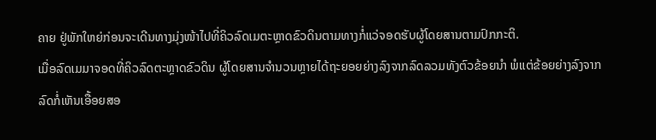ຄາຍ ຢູ່ພັກໃຫຍ່ກ່ອນຈະເດີນທາງມຸ່ງໜ້າໄປທີ່ຄິວລົດເມຕະຫຼາດຂົວດິນຕາມທາງກໍ່ແວ່ຈອດຮັບຜູ້ໂດຍສານຕາມປົກກະຕິ.
ເມື່ອລົດເມມາຈອດທີ່ຄິວລົດຕະຫຼາດຂົວດິນ ຜູ້ໂດຍສານຈຳນວນຫຼາຍໄດ້ຖະຍອຍຍ່າງລົງຈາກລົດລວມທັງຕົວຂ້ອຍນຳ ພໍແຕ່ຂ້ອຍຍ່າງລົງຈາກລົດກໍ່ເຫັນເອື້ອຍສອ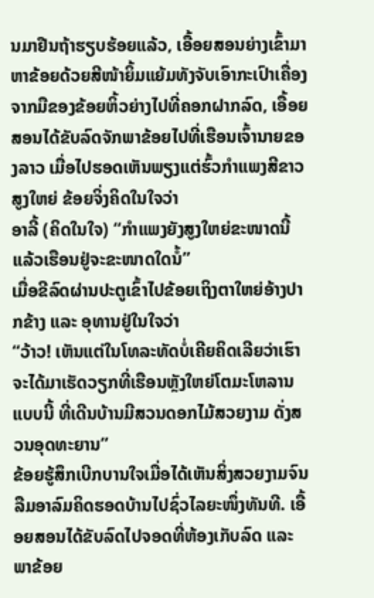ນມາຢືນຖ້າຮຽບຮ້ອຍແລ້ວ, ເອື້ອຍສອນຍ່າງເຂົ້າມາຫາຂ້ອຍດ້ວຍສີໜ້າຍິ້ມແຍ້ມທັງຈັບເອົາກະເປົາເຄື່ອງຈາກມືຂອງຂ້ອຍຫິ້ວຍ່າງໄປທີ່ຄອກຝາກລົດ, ເອື້ອຍສອນໄດ້ຂັບລົດຈັກພາຂ້ອຍໄປທີ່ເຮືອນເຈົ້ານາຍຂອງລາວ ເມື່ອໄປຮອດເຫັນພຽງແຕ່ຮົ້ວກຳແພງສີຂາວສູງໃຫຍ່ ຂ້ອຍຈິ່ງຄິດໃນໃຈວ່າ
ອາລີ້ (ຄິດໃນໃຈ) “ກຳແພງຍັງສູງໃຫຍ່ຂະໜາດນີ້ ແລ້ວເຮືອນຢູ່ຈະຂະໜາດໃດນໍ້”
ເມື່ອຂີລົດຜ່ານປະຕູເຂົ້າໄປຂ້ອຍເຖິງຕາໃຫຍ່ອ້າງປາກຂ້າງ ແລະ ອຸທານຢູ່ໃນໃຈວ່າ
“ວ້າວ! ເຫັນແຕ່ໃນໂທລະທັດບໍ່ເຄີຍຄິດເລີຍວ່າເຮົາຈະໄດ້ມາເຮັດວຽກທີ່ເຮືອນຫຼັງໃຫຍ່ໂຕມະໂຫລານແບບນີ້ ທີ່ເດີນບ້ານມີສວນດອກໄມ້ສວຍງາມ ດັ່ງສວນອຸດທະຍານ”
ຂ້ອຍຮູ້ສຶກເບີກບານໃຈເມື່ອໄດ້ເຫັນສິ່ງສວຍງາມຈົນລືມອາລົມຄິດຮອດບ້ານໄປຊົ່ວໄລຍະໜຶ່ງທັນທີ. ເອື້ອຍສອນໄດ້ຂັບລົດໄປຈອດທີ່ຫ້ອງເກັບລົດ ແລະ ພາຂ້ອຍ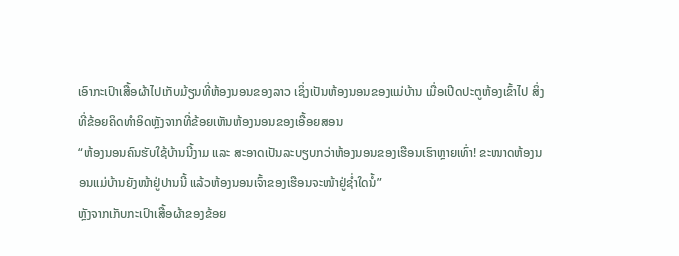ເອົາກະເປົາເສື້ອຜ້າໄປເກັບມ້ຽນທີ່ຫ້ອງນອນຂອງລາວ ເຊິ່ງເປັນຫ້ອງນອນຂອງແມ່ບ້ານ ເມື່ອເປີດປະຕູຫ້ອງເຂົ້າໄປ ສິ່ງທີ່ຂ້ອຍຄິດທຳອິດຫຼັງຈາກທີ່ຂ້ອຍເຫັນຫ້ອງນອນຂອງເອື້ອຍສອນ
“ຫ້ອງນອນຄົນຮັບໃຊ້ບ້ານນີ້ງາມ ແລະ ສະອາດເປັນລະບຽບກວ່າຫ້ອງນອນຂອງເຮືອນເຮົາຫຼາຍເທົ່າ! ຂະໜາດຫ້ອງນອນແມ່ບ້ານຍັງໜ້າຢູ່ປານນີ້ ແລ້ວຫ້ອງນອນເຈົ້າຂອງເຮືອນຈະໜ້າຢູ່ຊ່ຳໃດນໍ້”
ຫຼັງຈາກເກັບກະເປົາເສື້ອຜ້າຂອງຂ້ອຍ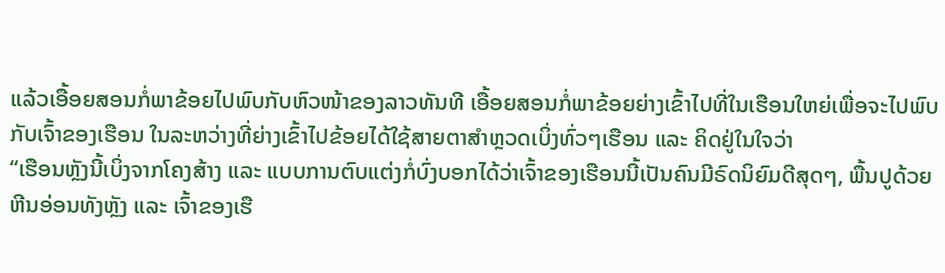ແລ້ວເອື້ອຍສອນກໍ່ພາຂ້ອຍໄປພົບກັບຫົວໜ້າຂອງລາວທັນທີ ເອື້ອຍສອນກໍ່ພາຂ້ອຍຍ່າງເຂົ້າໄປທີ່ໃນເຮືອນໃຫຍ່ເພື່ອຈະໄປພົບກັບເຈົ້າຂອງເຮືອນ ໃນລະຫວ່າງທີ່ຍ່າງເຂົ້າໄປຂ້ອຍໄດ້ໃຊ້ສາຍຕາສຳຫຼວດເບິ່ງທົ່ວໆເຮືອນ ແລະ ຄິດຢູ່ໃນໃຈວ່າ
“ເຮືອນຫຼັງນີ້ເບິ່ງຈາກໂຄງສ້າງ ແລະ ແບບການຕົບແຕ່ງກໍ່ບົ່ງບອກໄດ້ວ່າເຈົ້າຂອງເຮືອນນີ້ເປັນຄົນມີຣົດນິຍົມດີສຸດໆ, ພື້ນປູດ້ວຍຫີນອ່ອນທັງຫຼັງ ແລະ ເຈົ້າຂອງເຮື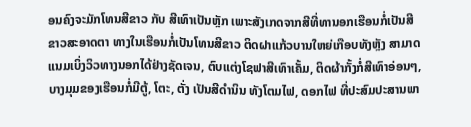ອນຄົງຈະມັກໂທນສີຂາວ ກັບ ສີເທົາເປັນຫຼັກ ເພາະສັງເກດຈາກສີທີ່ທານອກເຮືອນກໍ່ເປັນສີຂາວສະອາດຕາ ທາງໃນເຮືອນກໍ່ເປັນໂທນສີຂາວ ຕິດຝາແກ້ວບານໃຫຍ່ເກືອບທັງຫຼັງ ສາມາດແນມເບິ່ງວິວທາງນອກໄດ້ຢ່າງຊັດເຈນ, ຕົບແຕ່ງໂຊຟາສີເທົາເຄັ້ມ, ຕິດຜ້າກັ້ງກໍ່ສີເທົາອ່ອນໆ, ບາງມຸມຂອງເຮືອນກໍ່ມີຕູ້, ໂຕະ, ຕັ່ງ ເປັນສີດຳນິນ ທັງໂຕມໄຟ, ດອກໄຟ ທີ່ປະສົມປະສານພາ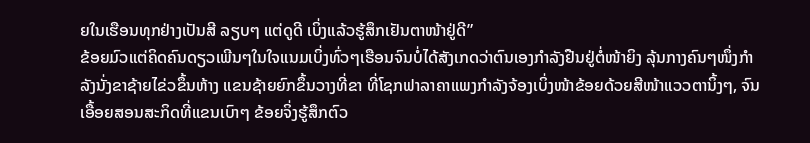ຍໃນເຮືອນທຸກຢ່າງເປັນສີ ລຽບໆ ແຕ່ດູດີ ເບິ່ງແລ້ວຮູ້ສຶກເຢັນຕາໜ້າຢູ່ດີ”
ຂ້ອຍມົວແຕ່ຄິດຄົນດຽວເພີນໆໃນໃຈແນມເບິ່ງທົ່ວໆເຮືອນຈົນບໍ່ໄດ້ສັງເກດວ່າຕົນເອງກຳລັງຢືນຢູ່ຕໍ່ໜ້າຍິງ ລຸ້ນກາງຄົນໆໜຶ່ງກຳ ລັງນັ່ງຂາຊ້າຍໄຂ່ວຂຶ້ນຫ້າງ ແຂນຊ້າຍຍົກຂຶ້ນວາງທີ່ຂາ ທີ່ໂຊກຟາລາຄາແພງກຳລັງຈ້ອງເບິ່ງໜ້າຂ້ອຍດ້ວຍສີໜ້າແວວຕານິ້ງໆ, ຈົນເອື້ອຍສອນສະກິດທີ່ແຂນເບົາໆ ຂ້ອຍຈິ່ງຮູ້ສຶກຕົວ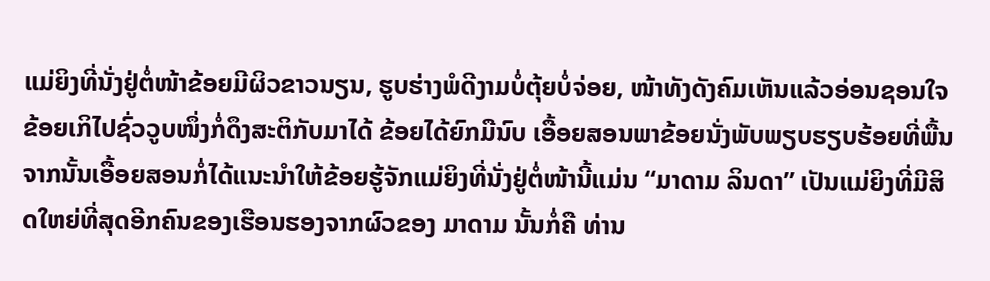ແມ່ຍິງທີ່ນັ່ງຢູ່ຕໍ່ໜ້າຂ້ອຍມີຜິວຂາວນຽນ, ຮູບຮ່າງພໍດີງາມບໍ່ຕຸ້ຍບໍ່ຈ່ອຍ, ໜ້າທັງດັງຄົມເຫັນແລ້ວອ່ອນຊອນໃຈ ຂ້ອຍເກິໄປຊົ່ວວູບໜຶ່ງກໍ່ດຶງສະຕິກັບມາໄດ້ ຂ້ອຍໄດ້ຍົກມືນົບ ເອື້ອຍສອນພາຂ້ອຍນັ່ງພັບພຽບຮຽບຮ້ອຍທີ່ພື້ນ ຈາກນັ້ນເອື້ອຍສອນກໍ່ໄດ້ແນະນຳໃຫ້ຂ້ອຍຮູ້ຈັກແມ່ຍິງທີ່ນັ່ງຢູ່ຕໍ່ໜ້ານີ້ແມ່ນ “ມາດາມ ລິນດາ” ເປັນແມ່ຍິງທີ່ມີສິດໃຫຍ່ທີ່ສຸດອີກຄົນຂອງເຮືອນຮອງຈາກຜົວຂອງ ມາດາມ ນັ້ນກໍ່ຄື ທ່ານ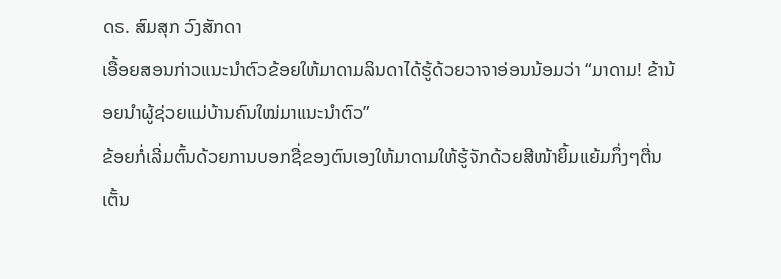ດຣ. ສົມສຸກ ວົງສັກດາ
ເອື້ອຍສອນກ່າວແນະນຳຕົວຂ້ອຍໃຫ້ມາດາມລິນດາໄດ້ຮູ້ດ້ວຍວາຈາອ່ອນນ້ອມວ່າ “ມາດາມ! ຂ້ານ້ອຍນຳຜູ້ຊ່ວຍແມ່ບ້ານຄົນໃໝ່ມາແນະນຳຕົວ”
ຂ້ອຍກໍ່ເລີ່ມຕົ້ນດ້ວຍການບອກຊື່ຂອງຕົນເອງໃຫ້ມາດາມໃຫ້ຮູ້ຈັກດ້ວຍສີໜ້າຍິ້ມແຍ້ມກຶ່ງໆຕື່ນເຕັ້ນ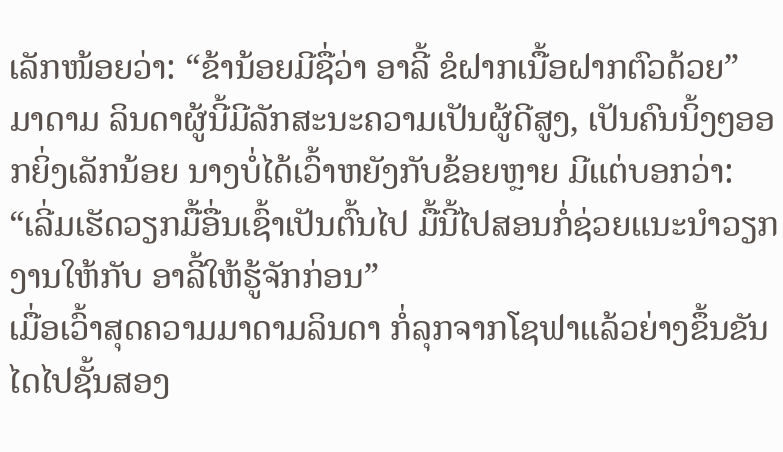ເລັກໜ້ອຍວ່າ: “ຂ້ານ້ອຍມີຊື່ວ່າ ອາລີ້ ຂໍຝາກເນື້ອຝາກຕົວດ້ວຍ”
ມາດາມ ລິນດາຜູ້ນີ້ມີລັກສະນະຄວາມເປັນຜູ້ດີສູງ, ເປັນຄົນນິ້ງໆອອກຍິ່ງເລັກນ້ອຍ ນາງບໍ່ໄດ້ເວົ້າຫຍັງກັບຂ້ອຍຫຼາຍ ມີແຕ່ບອກວ່າ: “ເລີ່ມເຮັດວຽກມື້ອື່ນເຊົ້າເປັນຕົ້ນໄປ ມື້ນີ້ໄປສອນກໍ່ຊ່ວຍແນະນຳວຽກງານໃຫ້ກັບ ອາລີ້ໃຫ້ຮູ້ຈັກກ່ອນ”
ເມື່ອເວົ້າສຸດຄວາມມາດາມລິນດາ ກໍ່ລຸກຈາກໂຊຟາແລ້ວຍ່າງຂຶ້ນຂັນໄດໄປຊັ້ນສອງ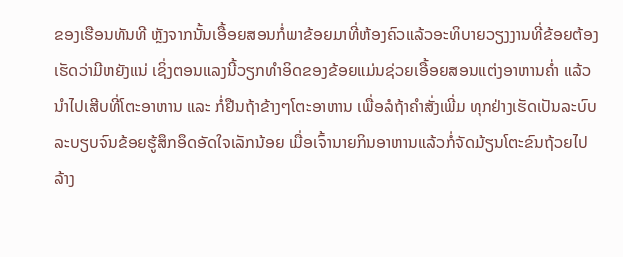ຂອງເຮືອນທັນທີ ຫຼັງຈາກນັ້ນເອື້ອຍສອນກໍ່ພາຂ້ອຍມາທີ່ຫ້ອງຄົວແລ້ວອະທິບາຍວຽງງານທີ່ຂ້ອຍຕ້ອງເຮັດວ່າມີຫຍັງແນ່ ເຊິ່ງຕອນແລງນີ້ວຽກທຳອິດຂອງຂ້ອຍແມ່ນຊ່ວຍເອື້ອຍສອນແຕ່ງອາຫານຄ່ຳ ແລ້ວນຳໄປເສີບທີ່ໂຕະອາຫານ ແລະ ກໍ່ຢືນຖ້າຂ້າງໆໂຕະອາຫານ ເພື່ອລໍຖ້າຄຳສັ່ງເພີ່ມ ທຸກຢ່າງເຮັດເປັນລະບົບລະບຽບຈົນຂ້ອຍຮູ້ສຶກອຶດອັດໃຈເລັກນ້ອຍ ເມື່ອເຈົ້ານາຍກິນອາຫານແລ້ວກໍ່ຈັດມ້ຽນໂຕະຂົນຖ້ວຍໄປລ້າງ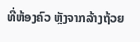ທີ່ຫ້ອງຄົວ ຫຼັງຈາກລ້າງຖ້ວຍ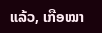ແລ້ວ, ເກືອໝາ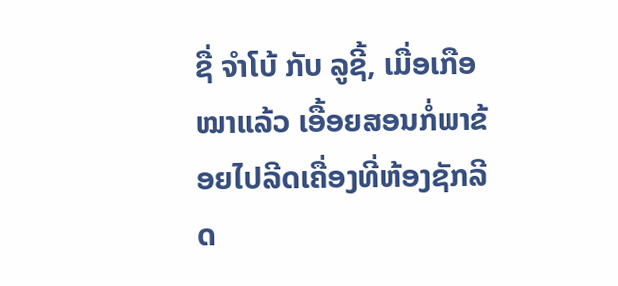ຊື່ ຈໍາໂບ້ ກັບ ລູຊີ້, ເມື່ອເກືອໝາແລ້ວ ເອື້ອຍສອນກໍ່ພາຂ້ອຍໄປລີດເຄື່ອງທີ່ຫ້ອງຊັກລີດ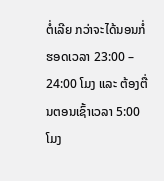ຕໍ່ເລີຍ ກວ່າຈະໄດ້ນອນກໍ່ຮອດເວລາ 23:00 – 24:00 ໂມງ ແລະ ຕ້ອງຕື່ນຕອນເຊົ້າເວລາ 5:00 ໂມງ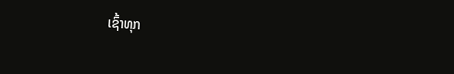ເຊົ້າທຸກ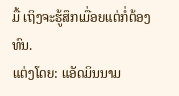ມື້ ເຖິງຈະຮູ້ສຶກເມື່ອຍແຕ່ກໍ່ຕ້ອງທົນ.
ແຕ່ງໂດຍ: ແອັດມິນນາມ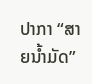ປາກາ “ສາຍນ້ຳມັດ”